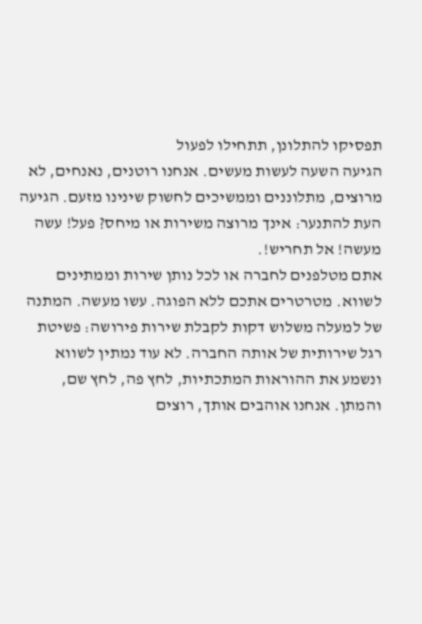תפסיקו להתלונן, תתחילו לפעול
הגיעה השעה לעשות מעשים. אנחנו רוטנים, נאנחים, לא מרוצים, מתלוננים וממשיכים לחשוק שינינו מזעם. הגיעה העת להתנער: אינך מרוצה משירות או מיחס? פעל! עשה מעשה! אל תחריש!.
אתם מטלפנים לחברה או לכל נותן שירות וממתינים לשווא. מטרטרים אתכם ללא הפוגה. עשו מעשה. המתנה של למעלה משלוש דקות לקבלת שירות פירושה: פשיטת רגל שירותית של אותה החברה. לא עוד נמתין לשווא ונשמע את ההוראות המתכתיות, לחץ פה, לחץ שם, והמתן. אנחנו אוהבים אותך, רוצים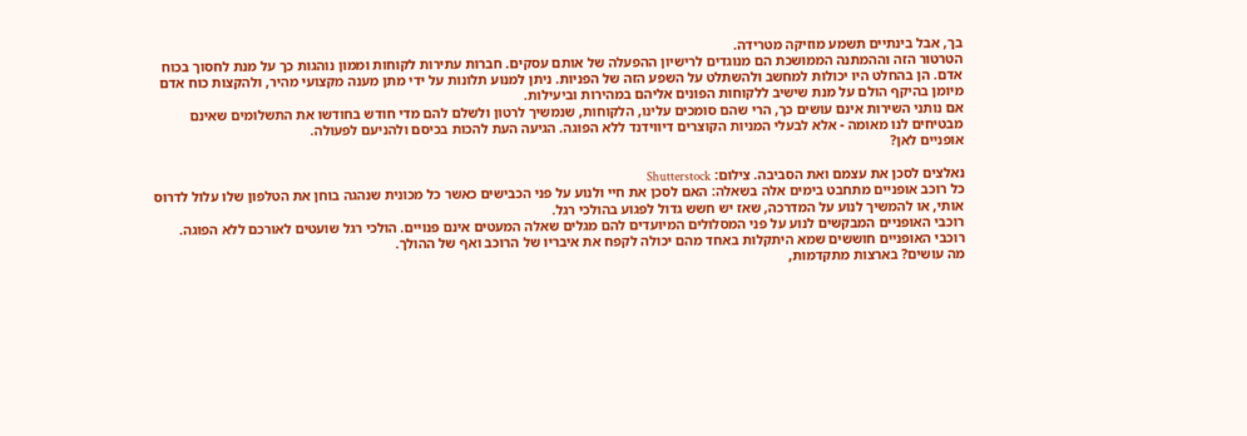בך, אבל בינתיים תשמע מוזיקה מטרידה.
הטרטור הזה וההמתנה הממושכת הם מנוגדים לרישיון ההפעלה של אותם עסקים. חברות עתירות לקוחות וממון נוהגות כך על מנת לחסוך בכוח אדם. הן בהחלט היו יכולות למחשב ולהשתלט על השפע הזה של הפניות. ניתן למנוע תלונות על ידי מתן מענה מקצועי מהיר, ולהקצות כוח אדם מיומן בהיקף הולם על מנת שישיב ללקוחות הפונים אליהם במהירות וביעילות.
אם נותני השירות אינם עושים כך, הרי שהם סומכים עלינו, הלקוחות, שנמשיך לרטון ולשלם להם מדי חודש בחודשו את התשלומים שאינם מבטיחים לנו מאומה - אלא לבעלי המניות הקוצרים דיווידנד ללא הפוגה. הגיעה העת להכות בכיסם ולהניעם לפעולה.
אופניים לאן?

נאלצים לסכן את עצמם ואת הסביבה. צילום: Shutterstock
כל רוכב אופניים מתחבט בימים אלה בשאלה: האם לסכן את חיי ולנוע על פני הכבישים כאשר כל מכונית שנהגה בוחן את הטלפון שלו עלול לדרוס אותי, או להמשיך לנוע על המדרכה, שאז יש חשש גדול לפגוע בהולכי רגל.
רוכבי האופניים המבקשים לנוע על פני המסלולים המיועדים להם מגלים שאלה המעטים אינם פנויים. הולכי רגל שועטים לאורכם ללא הפוגה. רוכבי האופניים חוששים שמא היתקלות באחד מהם יכולה לקפח את איבריו של הרוכב ואף של ההולך.
מה עושים? בארצות מתקדמות,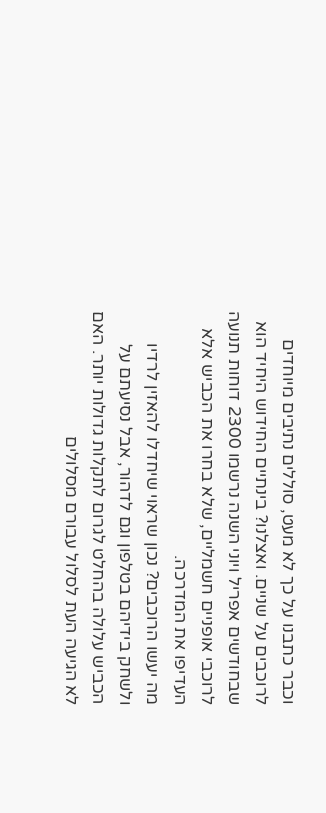וכבר כתבנו על כך לא מעט, סוללים נתיבים מיוחדים לרוכבים על שניים. ואצלנו? בינתיים החידוש היחיד הוא שבחודשים אפריל ויוני השנה נרשמו 2300 דוחות תנועה לרוכבי אופניים חשמליים, שלא בחרו את הכביש אלא העדיפו את המדרכה.
מה יעשו הרוכבים? נכון שראוי שיחדלו להאזין לרדיו ולשחק בידיהם בטלפון וגם לדהור, אבל נסיעתם על הכביש עלולה בהחלט לגרום לתקלות גדולות יותר. האם לא הגיעה העת לסלול עבורם מסלולים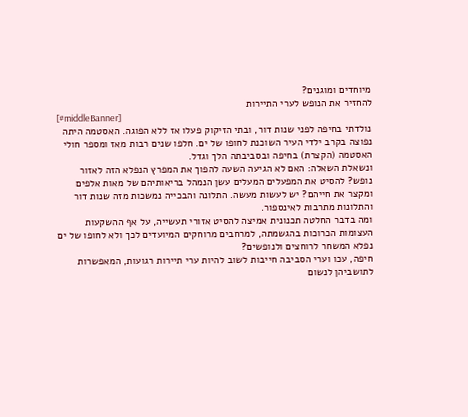מיוחדים ומוגנים?
להחזיר את הנופש לערי התיירות
[#middleBanner]
נולדתי בחיפה לפני שנות דור, ובתי הזיקוק פעלו אז ללא הפוגה. האסטמה היתה נפוצה בקרב ילדי העיר השוכנת לחופו של ים. חלפו שנים רבות מאז ומספר חולי האסטמה (הקצרת) בחיפה ובסביבתה הלך וגדל.
ונשאלת השאלה: האם לא הגיעה השעה להפוך את המפרץ הנפלא הזה לאזור נופש? להסיט את המפעלים המעלים עשן הנמהל בריאותיהם של מאות אלפים ומקצר את חייהם? יש לעשות מעשה. התלונה והבכייה נמשכות מזה שנות דור והתלונות מתרבות לאינספור.
ומה בדבר החלטה תכנונית אמיצה להסיט אזורי תעשייה, על אף ההשקעות העצומות הכרוכות בהגשמתה, למרחבים מרוחקים המיועדים לכך ולא לחופו של ים נפלא המשחר לרוחצים ולנופשים?
חיפה, עכו וערי הסביבה חייבות לשוב להיות ערי תיירות רגועות, המאפשרות לתושביהן לנשום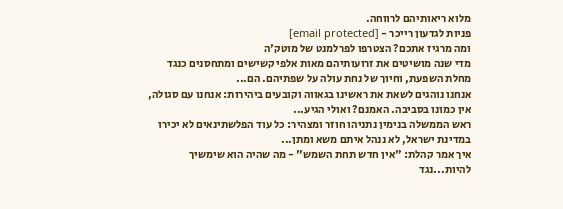מלוא ריאותיהם לרווחה.
פניות לגדעון רייכר - [email protected]
ומה מרגיז אתכם? הצטרפו לפרלמנט של מוטק'ה
מדי שנה מושיטים את זרועותיהם מאות אלפי קשישים ומתחסנים כנגד מחלת השפעת, וחיוך של נחת עולה על שפתיהם. הם...
אנחנו נוהגים לשאת את ראשינו בגאווה וקובעים ביהירות: אנחנו עם סגולה, אין כמונו בסביבה. האמנם? ואולי הגיע...
ראש הממשלה בנימין נתניהו חוזר ומצהיר: כל עוד הפלשתינאים לא יכירו במדינת ישראל, לא ננהל איתם משא ומתן...
איך אמר קהלת: "אין חדש תחת השמש" - מה שהיה הוא שימשיך להיות...נגד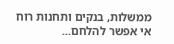ממשלות, בנקים ותחנות רוח אי אפשר להלחם...